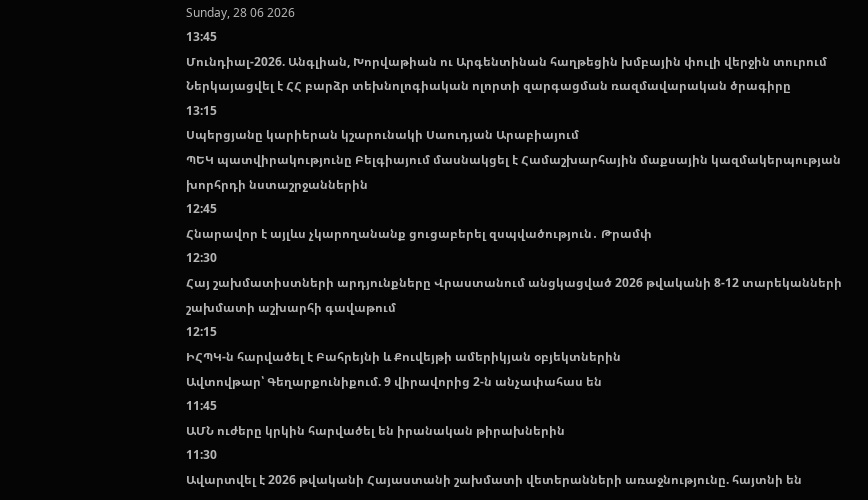Sunday, 28 06 2026
13:45
Մունդիալ-2026. Անգլիան, Խորվաթիան ու Արգենտինան հաղթեցին խմբային փուլի վերջին տուրում
Ներկայացվել է ՀՀ բարձր տեխնոլոգիական ոլորտի զարգացման ռազմավարական ծրագիրը
13:15
Սպերցյանը կարիերան կշարունակի Սաուդյան Արաբիայում
ՊԵԿ պատվիրակությունը Բելգիայում մասնակցել է Համաշխարհային մաքսային կազմակերպության խորհրդի նստաշրջաններին
12:45
Հնարավոր է այլևս չկարողանանք ցուցաբերել զսպվածություն․ Թրամփ
12:30
Հայ շախմատիստների արդյունքները Վրաստանում անցկացված 2026 թվականի 8-12 տարեկանների շախմատի աշխարհի գավաթում
12:15
ԻՀՊԿ-ն հարվածել է Բահրեյնի և Քուվեյթի ամերիկյան օբյեկտներին
Ավտովթար՝ Գեղարքունիքում. 9 վիրավորից 2-ն անչափահաս են
11:45
ԱՄՆ ուժերը կրկին հարվածել են իրանական թիրախներին
11:30
Ավարտվել է 2026 թվականի Հայաստանի շախմատի վետերանների առաջնությունը. հայտնի են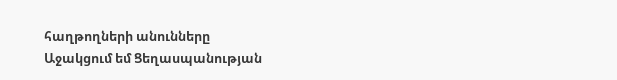հաղթողների անունները
Աջակցում եմ Ցեղասպանության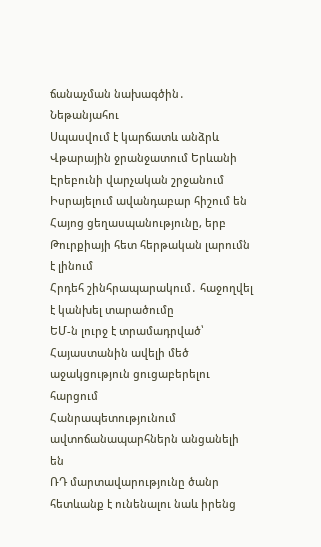ճանաչման նախագծին․ Նեթանյահու
Սպասվում է կարճատև անձրև
Վթարային ջրանջատում Երևանի Էրեբունի վարչական շրջանում
Իսրայելում ավանդաբար հիշում են Հայոց ցեղասպանությունը, երբ Թուրքիայի հետ հերթական լարումն է լինում
Հրդեհ շինհրապարակում․ հաջողվել է կանխել տարածումը
ԵՄ-ն լուրջ է տրամադրված՝ Հայաստանին ավելի մեծ աջակցություն ցուցաբերելու հարցում
Հանրապետությունում ավտոճանապարհներն անցանելի են
ՌԴ մարտավարությունը ծանր հետևանք է ունենալու նաև իրենց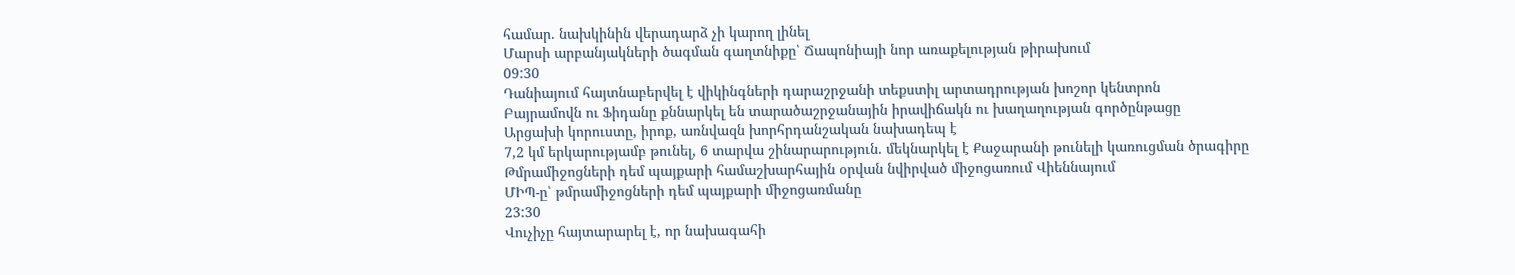համար. նախկինին վերադարձ չի կարող լինել
Մարսի արբանյակների ծագման գաղտնիքը՝ Ճապոնիայի նոր առաքելության թիրախում
09:30
Դանիայում հայտնաբերվել է վիկինգների դարաշրջանի տեքստիլ արտադրության խոշոր կենտրոն
Բայրամովն ու Ֆիդանը քննարկել են տարածաշրջանային իրավիճակն ու խաղաղության գործընթացը
Արցախի կորուստը, իրոք, առնվազն խորհրդանշական նախադեպ է
7,2 կմ երկարությամբ թունել, 6 տարվա շինարարություն. մեկնարկել է Քաջարանի թունելի կառուցման ծրագիրը
Թմրամիջոցների դեմ պայքարի համաշխարհային օրվան նվիրված միջոցառում Վիեննայում
ՄԻՊ-ը՝ թմրամիջոցների դեմ պայքարի միջոցառմանը
23:30
Վուչիչը հայտարարել է, որ նախագահի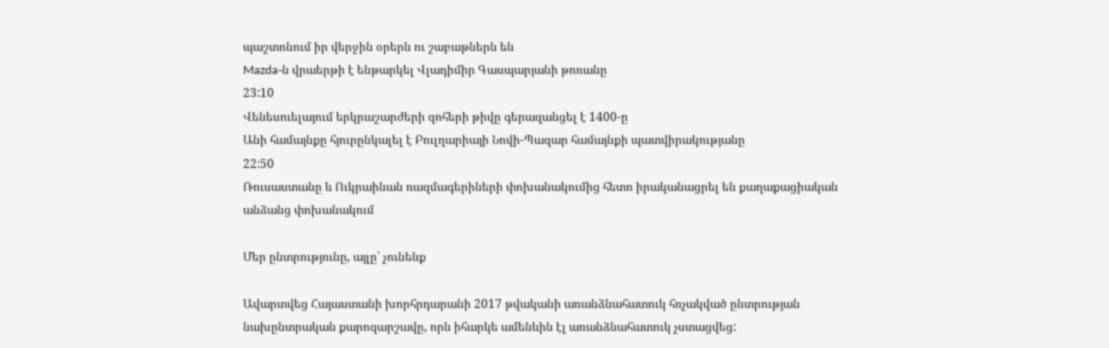պաշտոնում իր վերջին օրերն ու շաբաթներն են
Mazda-ն վրաերթի է ենթարկել Վլադիմիր Գասպարյանի թոռանը
23:10
Վենեսուելայում երկրաշարժերի զոհերի թիվը գերազանցել է 1400-ը
Անի համայնքը հյուրընկալել է Բուլղարիայի Նովի-Պազար համայնքի պատվիրակությանը
22:50
Ռուսաստանը և Ուկրաինան ռազմագերիների փոխանակումից հետո իրականացրել են քաղաքացիական անձանց փոխանակում

Մեր ընտրությունը, այլը՝ չունենք

Ավարտվեց Հայաստանի խորհրդարանի 2017 թվականի առանձնահատուկ հռչակված ընտրության նախընտրական քարոզարշավը, որն իհարկե ամենևին էլ առանձնահատուկ չստացվեց: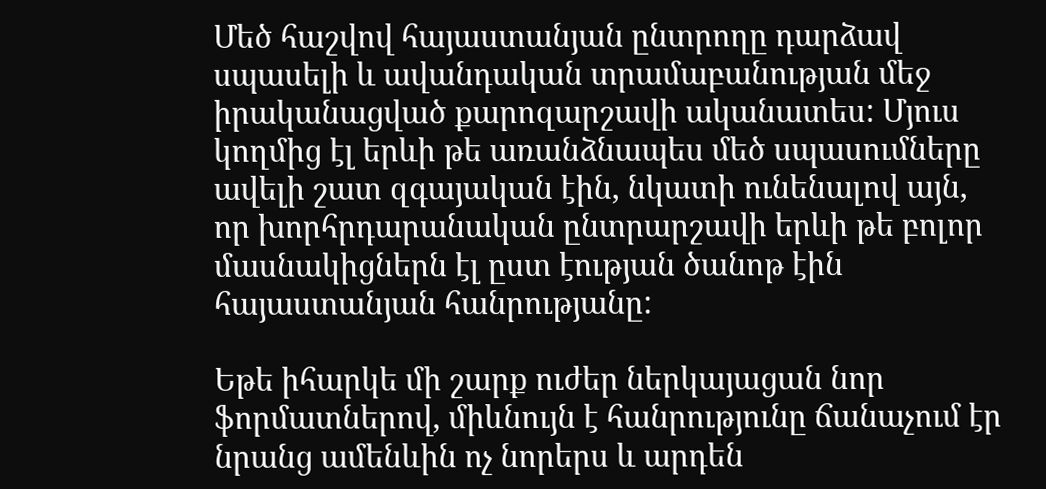Մեծ հաշվով հայաստանյան ընտրողը դարձավ սպասելի և ավանդական տրամաբանության մեջ իրականացված քարոզարշավի ականատես: Մյուս կողմից էլ երևի թե առանձնապես մեծ սպասումները ավելի շատ զգայական էին, նկատի ունենալով այն, որ խորհրդարանական ընտրարշավի երևի թե բոլոր մասնակիցներն էլ ըստ էության ծանոթ էին հայաստանյան հանրությանը:

Եթե իհարկե մի շարք ուժեր ներկայացան նոր ֆորմատներով, միևնույն է հանրությունը ճանաչում էր նրանց ամենևին ոչ նորերս և արդեն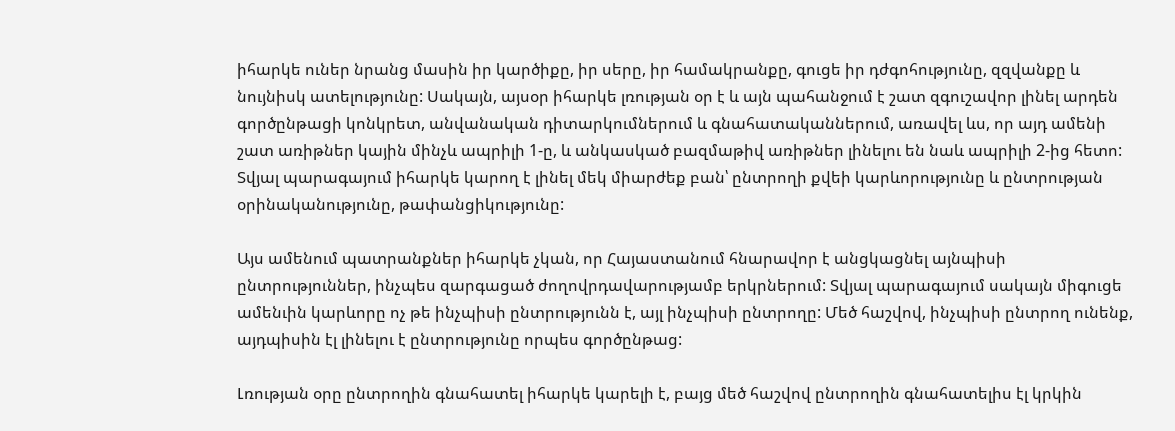իհարկե ուներ նրանց մասին իր կարծիքը, իր սերը, իր համակրանքը, գուցե իր դժգոհությունը, զզվանքը և նույնիսկ ատելությունը: Սակայն, այսօր իհարկե լռության օր է և այն պահանջում է շատ զգուշավոր լինել արդեն գործընթացի կոնկրետ, անվանական դիտարկումներում և գնահատականներում, առավել ևս, որ այդ ամենի շատ առիթներ կային մինչև ապրիլի 1-ը, և անկասկած բազմաթիվ առիթներ լինելու են նաև ապրիլի 2-ից հետո: Տվյալ պարագայում իհարկե կարող է լինել մեկ միարժեք բան՝ ընտրողի քվեի կարևորությունը և ընտրության օրինականությունը, թափանցիկությունը:

Այս ամենում պատրանքներ իհարկե չկան, որ Հայաստանում հնարավոր է անցկացնել այնպիսի ընտրություններ, ինչպես զարգացած ժողովրդավարությամբ երկրներում: Տվյալ պարագայում սակայն միգուցե ամենւին կարևորը ոչ թե ինչպիսի ընտրությունն է, այլ ինչպիսի ընտրողը: Մեծ հաշվով, ինչպիսի ընտրող ունենք, այդպիսին էլ լինելու է ընտրությունը որպես գործընթաց:

Լռության օրը ընտրողին գնահատել իհարկե կարելի է, բայց մեծ հաշվով ընտրողին գնահատելիս էլ կրկին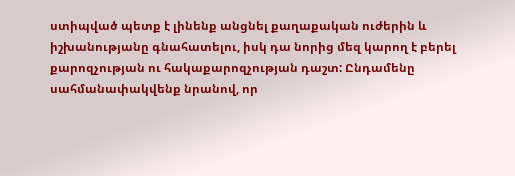ստիպված պետք է լինենք անցնել քաղաքական ուժերին և իշխանությանը գնահատելու, իսկ դա նորից մեզ կարող է բերել քարոզչության ու հակաքարոզչության դաշտ: Ընդամենը սահմանափակվենք նրանով, որ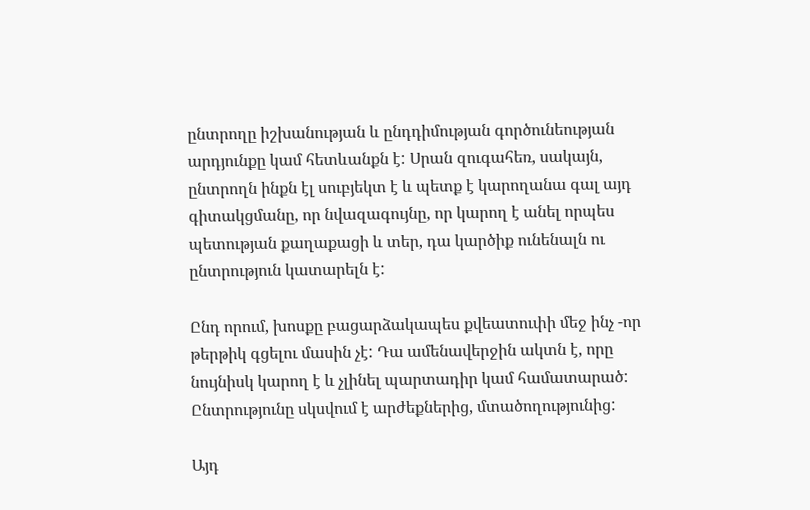ընտրողը իշխանության և ընդդիմության գործունեության արդյունքը կամ հետևանքն է: Սրան զուգահեռ, սակայն, ընտրողն ինքն էլ սուբյեկտ է և պետք է կարողանա գալ այդ գիտակցմանը, որ նվազագույնը, որ կարող է անել որպես պետության քաղաքացի և տեր, դա կարծիք ունենալն ու ընտրություն կատարելն է:

Ընդ որում, խոսքը բացարձակապես քվեատուփի մեջ ինչ -որ թերթիկ գցելու մասին չէ: Դա ամենավերջին ակտն է, որը նույնիսկ կարող է և չլինել պարտադիր կամ համատարած: Ընտրությունը սկսվում է արժեքներից, մտածողությունից:

Այդ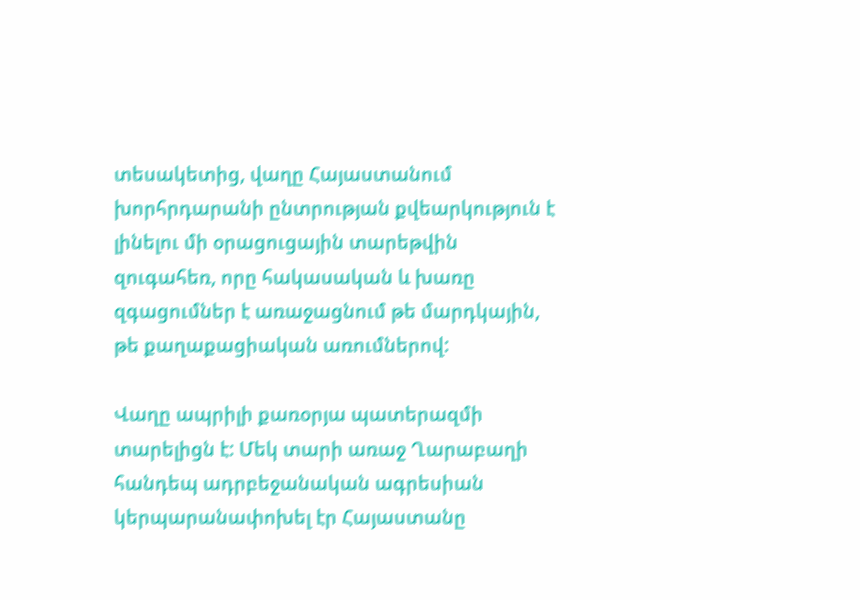տեսակետից, վաղը Հայաստանում խորհրդարանի ընտրության քվեարկություն է լինելու մի օրացուցային տարեթվին զուգահեռ, որը հակասական և խառը զգացումներ է առաջացնում թե մարդկային, թե քաղաքացիական առումներով:

Վաղը ապրիլի քառօրյա պատերազմի տարելիցն է: Մեկ տարի առաջ Ղարաբաղի հանդեպ ադրբեջանական ագրեսիան կերպարանափոխել էր Հայաստանը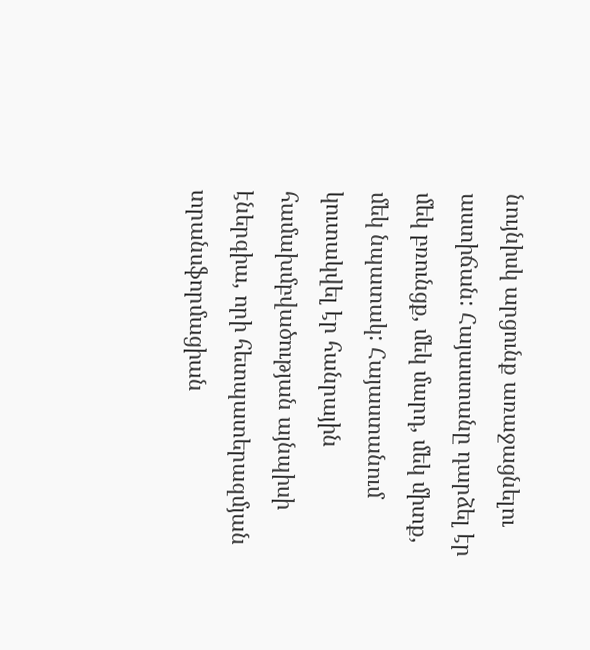նույնիսկ արցունք առաջացնելու աստիճան: Հայաստանը դարձել էր մեկ բռունցք, մեկ մարդ, մեկ միտք, մեկ նպատակ: Հայաստանում կուտակվել էր հանրային համախմբվածության այնպիսի էներգիա, որի հետպատերազմյան տրանսֆորմացիան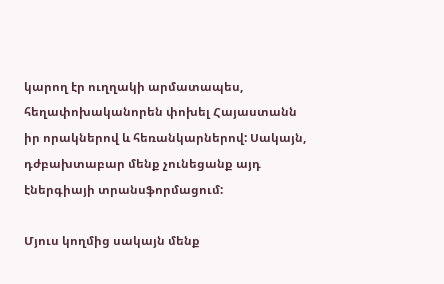կարող էր ուղղակի արմատապես, հեղափոխականորեն փոխել Հայաստանն իր որակներով և հեռանկարներով: Սակայն, դժբախտաբար մենք չունեցանք այդ էներգիայի տրանսֆորմացում:

Մյուս կողմից սակայն մենք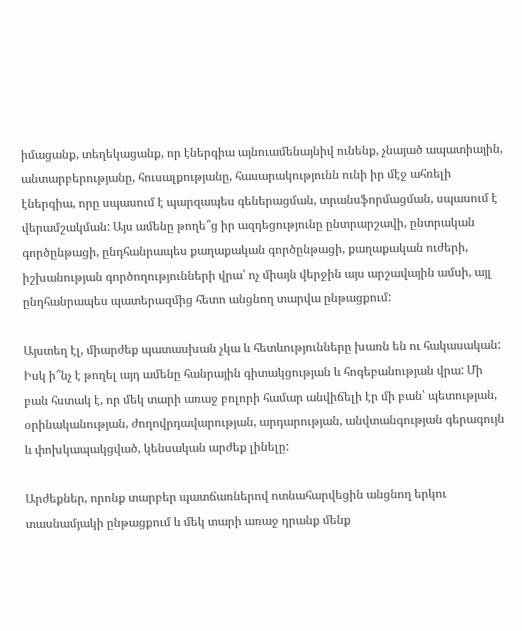իմացանք, տեղեկացանք, որ էներգիա այնուամենայնիվ ունենք, չնայած ապատիային, անտարբերությանը, հուսալքությանը, հասարակությունն ունի իր մէջ ահռելի էներգիա, որը սպասում է պարզապես գեներացման, տրանսֆորմացման, սպասում է վերամշակման: Այս ամենը թողե՞ց իր ազդեցությունը ընտրարշավի, ընտրական գործընթացի, ընդհանրապես քաղաքական գործընթացի, քաղաքական ուժերի, իշխանության գործողությունների վրա՝ ոչ միայն վերջին այս արշավային ամսի, այլ ընդհանրապես պատերազմից հետո անցնող տարվա ընթացքում:

Այստեղ էլ, միարժեք պատասխան չկա և հետևությունները խառն են ու հակասական: Իսկ ի՞նչ է թողել այդ ամենը հանրային գիտակցության և հոգեբանության վրա: Մի բան հստակ է, որ մեկ տարի առաջ բոլորի համար անվիճելի էր մի բան՝ պետության, օրինականության, ժողովրդավարության, արդարության, անվտանգության գերագույն և փոխկապակցված, կենսական արժեք լինելը:

Արժեքներ, որոնք տարբեր պատճառներով ոտնահարվեցին անցնող երկու տասնամյակի ընթացքում և մեկ տարի առաջ դրանք մենք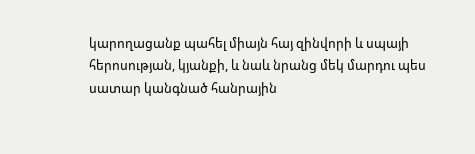կարողացանք պահել միայն հայ զինվորի և սպայի հերոսության, կյանքի, և նաև նրանց մեկ մարդու պես սատար կանգնած հանրային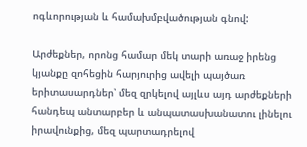ոգևորության և համախմբվածության գնով:

Արժեքներ, որոնց համար մեկ տարի առաջ իրենց կյանքը զոհեցին հարյուրից ավելի պայծառ երիտասարդներ՝ մեզ զրկելով այլևս այդ արժեքների հանդեպ անտարբեր և անպատասխանատու լինելու իրավունքից, մեզ պարտադրելով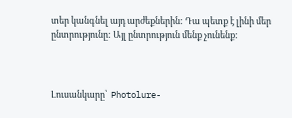տեր կանգնել այդ արժեքներին: Դա պետք է լինի մեր ընտրությունը: Այլ ընտրություն մենք չունենք:



Լուսանկարը՝  Photolure-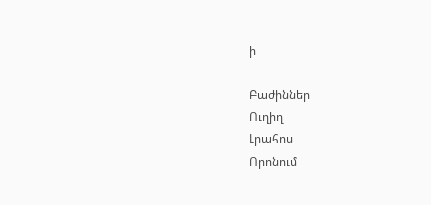ի

Բաժիններ
Ուղիղ
Լրահոս
Որոնում